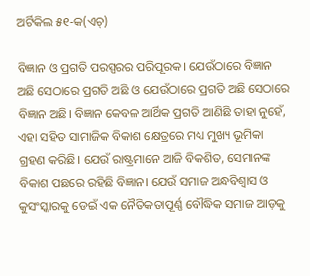ଅର୍ଟିକିଲ ୫୧-କ(ଏଚ୍‌)

ବିଜ୍ଞାନ ଓ ପ୍ରଗତି ପରସ୍ପରର ପରିପୂରକ। ଯେଉଁଠାରେ ବିଜ୍ଞାନ ଅଛି ସେଠାରେ ପ୍ରଗତି ଅଛି ଓ ଯେଉଁଠାରେ ପ୍ରଗତି ଅଛି ସେଠାରେ ବିଜ୍ଞାନ ଅଛି। ବିଜ୍ଞାନ କେବଳ ଆର୍ଥିକ ପ୍ରଗତି ଆଣିଛି ତାହା ନୁହେଁ, ଏହା ସହିତ ସାମାଜିକ ବିକାଶ କ୍ଷେତ୍ରରେ ମଧ୍ୟ ମୁଖ୍ୟ ଭୂମିକା ଗ୍ରହଣ କରିଛି। ଯେଉଁ ରାଷ୍ଟ୍ରମାନେ ଆଜି ବିକଶିତ, ସେମାନଙ୍କ ବିକାଶ ପଛରେ ରହିଛି ବିଜ୍ଞାନ। ଯେଉଁ ସମାଜ ଅନ୍ଧବିଶ୍ୱାସ ଓ କୁସଂସ୍କାରକୁ ଡେଇଁ ଏକ ନୈତିକତାପୂର୍ଣ୍ଣ ବୌଦ୍ଧିକ ସମାଜ ଆଡ଼କୁ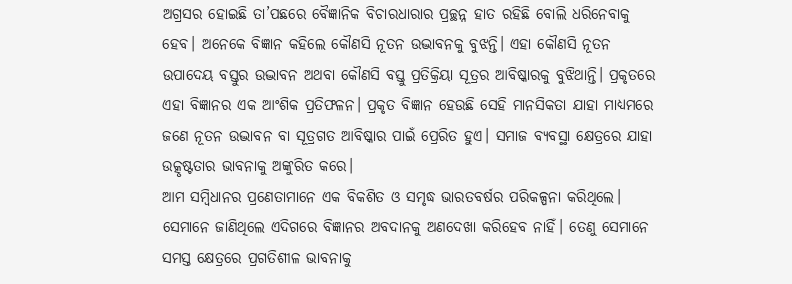ଅଗ୍ରସର ହୋଇଛି ତା’ପଛରେ ବୈଜ୍ଞାନିକ ବିଚାରଧାରାର ପ୍ରଚ୍ଛନ୍ନ ହାତ ରହିଛି ବୋଲି ଧରିନେବାକୁ ହେବ। ଅନେକେ ବିଜ୍ଞାନ କହିଲେ କୌଣସି ନୂତନ ଉଦ୍ଭାବନକୁ ବୁଝନ୍ତି। ଏହା କୌଣସି ନୂତନ ଉପାଦେୟ ବସ୍ତୁର ଉଦ୍ଭାବନ ଅଥବା କୌଣସି ବସ୍ତୁ ପ୍ରତିକ୍ରିୟା ସୂତ୍ରର ଆବିଷ୍କାରକୁ ବୁଝିଥାନ୍ତି। ପ୍ରକୃତରେ ଏହା ବିଜ୍ଞାନର ଏକ ଆଂଶିକ ପ୍ରତିଫଳନ। ପ୍ରକୃତ ବିଜ୍ଞାନ ହେଉଛି ସେହି ମାନସିକତା ଯାହା ମାଧ୍ୟମରେ ଜଣେ ନୂତନ ଉଦ୍ଭାବନ ବା ସୂତ୍ରଗତ ଆବିଷ୍କାର ପାଇଁ ପ୍ରେରିତ ହୁଏ। ସମାଜ ବ୍ୟବସ୍ଥା କ୍ଷେତ୍ରରେ ଯାହା ଉତ୍କୃଷ୍ଟତାର ଭାବନାକୁ ଅଙ୍କୁରିତ କରେ।
ଆମ ସମ୍ବିଧାନର ପ୍ରଣେତାମାନେ ଏକ ବିକଶିତ ଓ ସମୃଦ୍ଧ ଭାରତବର୍ଷର ପରିକଳ୍ପନା କରିଥିଲେ। ସେମାନେ ଜାଣିଥିଲେ ଏଦିଗରେ ବିଜ୍ଞାନର ଅବଦାନକୁ ଅଣଦେଖା କରିହେବ ନାହିଁ। ତେଣୁ ସେମାନେ ସମସ୍ତ କ୍ଷେତ୍ରରେ ପ୍ରଗତିଶୀଳ ଭାବନାକୁ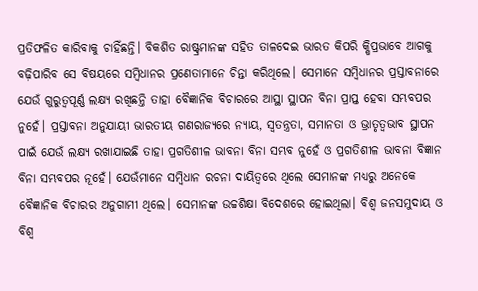ପ୍ରତିଫଳିତ କାରିବାକୁ ଚାହିଁଛନ୍ତି। ବିକଶିତ ରାଷ୍ଟ୍ରମାନଙ୍କ ସହିତ ତାଳଦେଇ ଭାରତ କିପରି କ୍ଷିପ୍ରଭାବେ ଆଗକୁ ବଢ଼ିପାରିବ ସେ ବିଷୟରେ ସମ୍ବିଧାନର ପ୍ରଣେତାମାନେ ଚିନ୍ତା କରିଥିଲେ। ସେମାନେ ସମ୍ବିଧାନର ପ୍ରସ୍ତାବନାରେ ଯେଉଁ ଗୁରୁତ୍ୱପୂର୍ଣ୍ଣ ଲକ୍ଷ୍ୟ ରଖିଛନ୍ତି ତାହା ବୈଜ୍ଞାନିକ ବିଚାରରେ ଆସ୍ଥା ସ୍ଥାପନ ବିନା ପ୍ରାପ୍ତ ହେବା ସମ୍ଭବପର ନୁହେଁ। ପ୍ରସ୍ତାବନା ଅନୁଯାୟୀ ଭାରତୀୟ ଗଣରାଜ୍ୟରେ ନ୍ୟାୟ, ସ୍ବତନ୍ତ୍ରତା, ସମାନତା ଓ ଭ୍ରାତୃତ୍ୱଭାବ ସ୍ଥାପନ ପାଇଁ ଯେଉଁ ଲକ୍ଷ୍ୟ ରଖାଯାଇଛି ତାହା ପ୍ରଗତିଶୀଳ ଭାବନା ବିନା ସମ୍ଭବ ନୁହେଁ ଓ ପ୍ରଗତିଶୀଳ ଭାବନା ବିଜ୍ଞାନ ବିନା ସମ୍ଭବପର ନୂହେଁ। ଯେଉଁମାନେ ସମ୍ବିଧାନ ରଚନା ଦାୟିତ୍ୱରେ ଥିଲେ ସେମାନଙ୍କ ମଧ୍ୟରୁ ଅନେକେ ବୈଜ୍ଞାନିକ ବିଚାରର ଅନୁଗାମୀ ଥିଲେ। ସେମାନଙ୍କ ଉଚ୍ଚଶିକ୍ଷା ବିଦେଶରେ ହୋଇଥିଲା। ବିଶ୍ୱ ଜନସମୁଦାୟ ଓ ବିଶ୍ୱ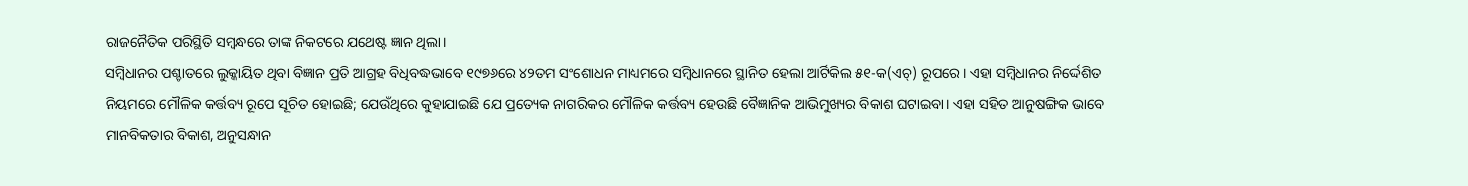ରାଜନୈତିକ ପରିସ୍ଥିତି ସମ୍ବନ୍ଧରେ ତାଙ୍କ ନିକଟରେ ଯଥେଷ୍ଟ ଜ୍ଞାନ ଥିଲା।
ସମ୍ବିଧାନର ପଶ୍ଚାତରେ ଲୁକ୍କାୟିତ ଥିବା ବିଜ୍ଞାନ ପ୍ରତି ଆଗ୍ରହ ବିଧିବଦ୍ଧଭାବେ ୧୯୭୬ରେ ୪୨ତମ ସଂଶୋଧନ ମାଧ୍ୟମରେ ସମ୍ବିଧାନରେ ସ୍ଥାନିତ ହେଲା ଆର୍ଟିକିଲ ୫୧-କ(ଏଚ୍‌) ରୂପରେ। ଏହା ସମ୍ବିଧାନର ନିର୍ଦ୍ଦେଶିତ ନିୟମରେ ମୌଳିକ କର୍ତ୍ତବ୍ୟ ରୂପେ ସୂଚିତ ହୋଇଛି; ଯେଉଁଥିରେ କୁହାଯାଇଛି ଯେ ପ୍ରତ୍ୟେକ ନାଗରିକର ମୌଳିକ କର୍ତ୍ତବ୍ୟ ହେଉଛି ବୈଜ୍ଞାନିକ ଆଭିମୁଖ୍ୟର ବିକାଶ ଘଟାଇବା। ଏହା ସହିତ ଆନୁଷଙ୍ଗିକ ଭାବେ ମାନବିକତାର ବିକାଶ, ଅନୁସନ୍ଧାନ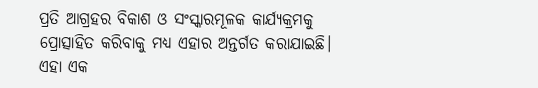ପ୍ରତି ଆଗ୍ରହର ବିକାଶ ଓ ସଂସ୍କାରମୂଳକ କାର୍ଯ୍ୟକ୍ରମକୁ ପ୍ରୋତ୍ସାହିତ କରିବାକୁ ମଧ୍ୟ ଏହାର ଅନ୍ତର୍ଗତ କରାଯାଇଛି। ଏହା ଏକ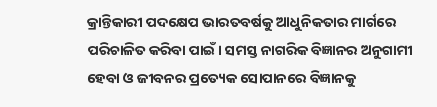କ୍ରାନ୍ତିକାରୀ ପଦକ୍ଷେପ ଭାରତବର୍ଷକୁ ଆଧୁନିକତାର ମାର୍ଗରେ ପରିଚାଳିତ କରିବା ପାଇଁ। ସମସ୍ତ ନାଗରିକ ବିଜ୍ଞାନର ଅନୁଗାମୀ ହେବା ଓ ଜୀବନର ପ୍ରତ୍ୟେକ ସୋପାନରେ ବିଜ୍ଞାନକୁ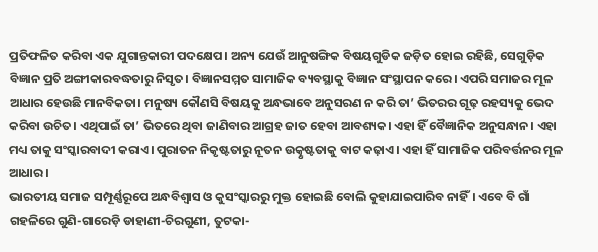ପ୍ରତିଫଳିତ କରିବା ଏକ ଯୁଗାନ୍ତକାରୀ ପଦକ୍ଷେପ। ଅନ୍ୟ ଯେଉଁ ଆନୁଷଙ୍ଗିକ ବିଷୟଗୁଡିକ ଜଡ଼ିତ ହୋଇ ରହିଛି, ସେଗୁଡ଼ିକ ବିଜ୍ଞାନ ପ୍ରତି ଅଙ୍ଗୀକାରବଦ୍ଧତାରୁ ନିସୃତ। ବିଜ୍ଞାନସମ୍ମତ ସାମାଜିକ ବ୍ୟବସ୍ଥାକୁ ବିଜ୍ଞାନ ସଂସ୍ଥାପନ କରେ। ଏପରି ସମାଜର ମୂଳ ଆଧାର ହେଉଛି ମାନବିକତା। ମନୁଷ୍ୟ କୌଣସି ବିଷୟକୁ ଅନ୍ଧଭାବେ ଅନୁସରଣ ନ କରି ତା’ ଭିତରର ଗୂଢ଼ ରହସ୍ୟକୁ ଭେଦ କରିବା ଉଚିତ। ଏଥିପାଇଁ ତା’ ଭିତରେ ଥିବା ଜାଣିବାର ଆଗ୍ରହ ଜାତ ହେବା ଆବଶ୍ୟକ। ଏହା ହିଁ ବୈଜ୍ଞାନିକ ଅନୁସନ୍ଧାନ। ଏହା ମଧ୍ୟ ତାକୁ ସଂସ୍କାରବାଦୀ କରାଏ। ପୁରାତନ ନିକୃଷ୍ଟତାରୁ ନୂତନ ଉତ୍କୃଷ୍ଟତାକୁ ବାଟ କଢ଼ାଏ। ଏହା ହିଁ ସାମାଜିକ ପରିବର୍ତ୍ତନର ମୂଳ ଆଧାର।
ଭାରତୀୟ ସମାଜ ସମ୍ପୂର୍ଣ୍ଣରୂପେ ଅନ୍ଧବିଶ୍ୱାସ ଓ କୁସଂସ୍କାରରୁ ମୁକ୍ତ ହୋଇଛି ବୋଲି କୁହାଯାଇପାରିବ ନାହିଁ। ଏବେ ବି ଗାଁ ଗହଳିରେ ଗୁଣି-ଗାରେଡ଼ି ଡାହାଣୀ-ଚିରଗୁଣୀ, ତୁଟକା-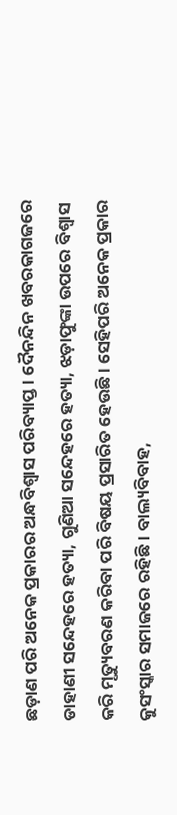ଛଡ଼ାଣ ପରି ଅନେକ ପ୍ରକାରର ଅନ୍ଧବିଶ୍ୱାସ ପରିବ୍ୟାପ୍ତ। ଦୈନନ୍ଦିନ ଖବରକାଗଜରେ ଡାହାଣୀ ସନ୍ଦେହରେ ହତ୍ୟା, ଗୁଣିଆ ସନ୍ଦେହରେ ହତ୍ୟା, ଝଡ଼ାଫୁଙ୍କା ଉପରେ ବିଶ୍ୱାସ କରି ମୃତ୍ୟୁବରଣ କରିବା ପରି ବିଷୟ ପ୍ରସାରିତ ହେଉଛି। ସେହିପରି ଅନେକ ପ୍ରକାର କୁସଂସ୍କାର ସମାଜରେ ରହିଛି। ବାଲ୍ୟବିବାହ,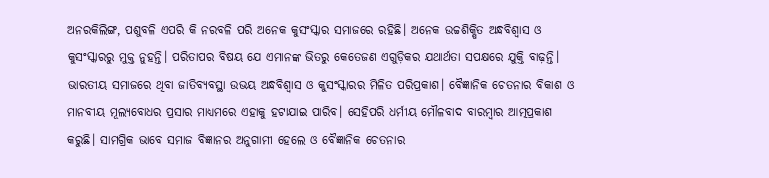ଅନରକିଲିଙ୍ଗ, ପଶୁବଳି ଏପରି କି ନରବଳି ପରି ଅନେକ କୁସଂସ୍କାର ସମାଜରେ ରହିଛି। ଅନେକ ଉଚ୍ଚଶିକ୍ଷିତ ଅନ୍ଧବିଶ୍ୱାସ ଓ କୁସଂସ୍କାରରୁ ମୁକ୍ତ ନୁହନ୍ତି। ପରିତାପର ବିଷୟ ଯେ ଏମାନଙ୍କ ଭିତରୁ କେତେଜଣ ଏଗୁଡ଼ିକର ଯଥାର୍ଥତା ସପକ୍ଷରେ ଯୁକ୍ତି ବାଢ଼ନ୍ତି। ଭାରତୀୟ ସମାଜରେ ଥିବା ଜାତିବ୍ୟବସ୍ଥା ଉଭୟ ଅନ୍ଧବିଶ୍ୱାସ ଓ କୁସଂସ୍କାରର ମିଳିତ ପରିପ୍ରକାଶ। ବୈଜ୍ଞାନିକ ଚେତନାର ବିକାଶ ଓ ମାନବୀୟ ମୂଲ୍ୟବୋଧର ପ୍ରସାର ମାଧ୍ୟମରେ ଏହାକୁ ହଟାଯାଇ ପାରିବ। ସେହିପରି ଧର୍ମୀୟ ମୌଳବାଦ ବାରମ୍ବାର ଆତ୍ମପ୍ରକାଶ କରୁଛି। ସାମଗ୍ରିକ ଭାବେ ସମାଜ ବିଜ୍ଞାନର ଅନୁଗାମୀ ହେଲେ ଓ ବୈଜ୍ଞାନିକ ଚେତନାର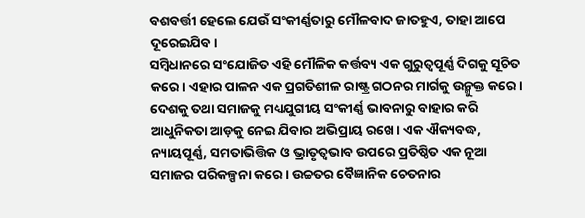ବଶବର୍ତ୍ତୀ ହେଲେ ଯେଉଁ ସଂକୀର୍ଣ୍ଣତାରୁ ମୌଳବାଦ ଜାତହୁଏ, ତାହା ଆପେ ଦୂରେଇଯିବ।
ସମ୍ବିଧାନରେ ସଂଯୋଜିତ ଏହି ମୌଳିକ କର୍ତ୍ତବ୍ୟ ଏକ ଗୁରୁତ୍ୱପୂର୍ଣ୍ଣ ଦିଗକୁ ସୂଚିତ କରେ। ଏହାର ପାଳନ ଏକ ପ୍ରଗତିଶୀଳ ରାଷ୍ଟ୍ର ଗଠନର ମାର୍ଗକୁ ଉନ୍ମୁକ୍ତ କରେ। ଦେଶକୁ ତଥା ସମାଜକୁ ମଧ୍ୟଯୁଗୀୟ ସଂକୀର୍ଣ୍ଣ ଭାବନାରୁ ବାହାର କରି ଆଧୁନିକତା ଆଡ଼କୁ ନେଇ ଯିବାର ଅଭିପ୍ରାୟ ରଖେ। ଏକ ଐକ୍ୟବଦ୍ଧ, ନ୍ୟାୟପୂର୍ଣ୍ଣ, ସମତାଭିତ୍ତିକ ଓ ଭ୍ରାତୃତ୍ୱଭାବ ଉପରେ ପ୍ରତିଷ୍ଠିତ ଏକ ନୂଆ ସମାଜର ପରିକଳ୍ପନା କରେ। ଉଚ୍ଚତର ବୈଜ୍ଞାନିକ ଚେତନାର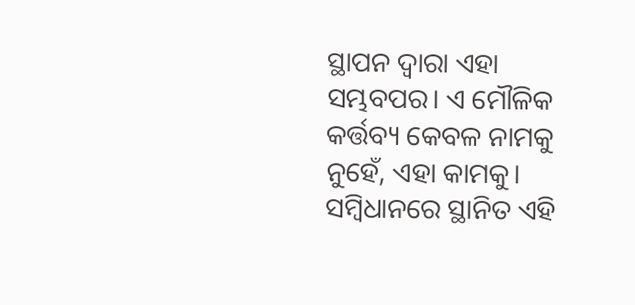ସ୍ଥାପନ ଦ୍ୱାରା ଏହା ସମ୍ଭବପର। ଏ ମୌଳିକ କର୍ତ୍ତବ୍ୟ କେବଳ ନାମକୁ ନୁହେଁ, ଏହା କାମକୁ। ସମ୍ବିଧାନରେ ସ୍ଥାନିତ ଏହି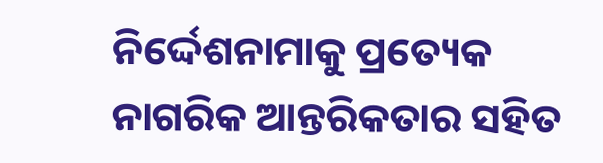ନିର୍ଦ୍ଦେଶନାମାକୁ ପ୍ରତ୍ୟେକ ନାଗରିକ ଆନ୍ତରିକତାର ସହିତ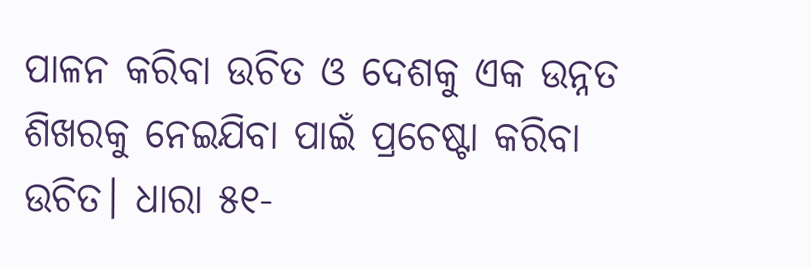ପାଳନ କରିବା ଉଚିତ ଓ ଦେଶକୁ ଏକ ଉନ୍ନତ ଶିଖରକୁ ନେଇଯିବା ପାଇଁ ପ୍ରଚେଷ୍ଟା କରିବା ଉଚିତ। ଧାରା ୫୧-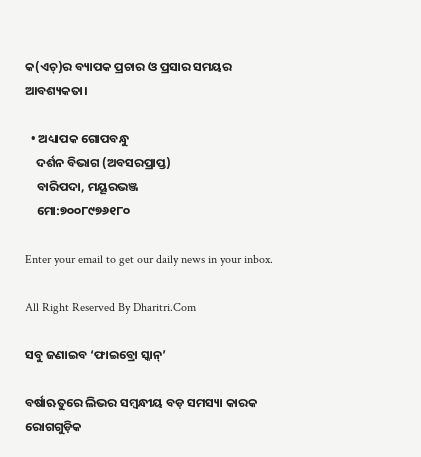କ(ଏଚ୍‌)ର ବ୍ୟାପକ ପ୍ରଚାର ଓ ପ୍ରସାର ସମୟର ଆବଶ୍ୟକତା।

  • ଅଧ୍ୟାପକ ଗୋପବନ୍ଧୁ
    ଦର୍ଶନ ବିଭାଗ (ଅବସରପ୍ରାପ୍ତ)
    ବାରିପଦା, ମୟୂରଭଞ୍ଜ
    ମୋ:୭୦୦୮୯୭୬୧୮୦

Enter your email to get our daily news in your inbox.

All Right Reserved By Dharitri.Com

ସବୁ ଜଣାଇବ ‘ଫାଇବ୍ରୋ ସ୍କାନ୍‌’

ବର୍ଷାଋତୁରେ ଲିଭର ସମ୍ବନ୍ଧୀୟ ବଡ଼ ସମସ୍ୟା କାରକ ରୋଗଗୁଡ଼ିକ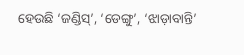ହେଉଛି ‘ଜଣ୍ଡିସ୍‌’, ‘ଡେଙ୍ଗୁ’, ‘ଝାଡ଼ାବାନ୍ତି’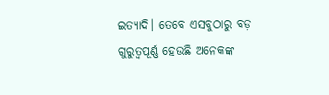ଇତ୍ୟାଦି। ତେବେ ଏସବୁଠାରୁ ବଡ଼ ଗୁରୁତ୍ୱପୂର୍ଣ୍ଣ ହେଉଛି ଅନେକଙ୍କ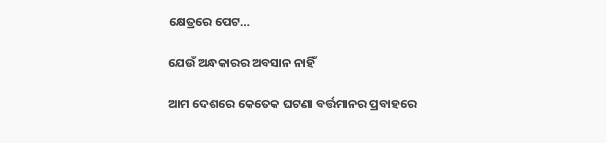କ୍ଷେତ୍ରରେ ପେଟ…

ଯେଉଁ ଅନ୍ଧକାରର ଅବସାନ ନାହିଁ

ଆମ ଦେଶରେ କେତେକ ଘଟଣା ବର୍ତ୍ତମାନର ପ୍ରବାହରେ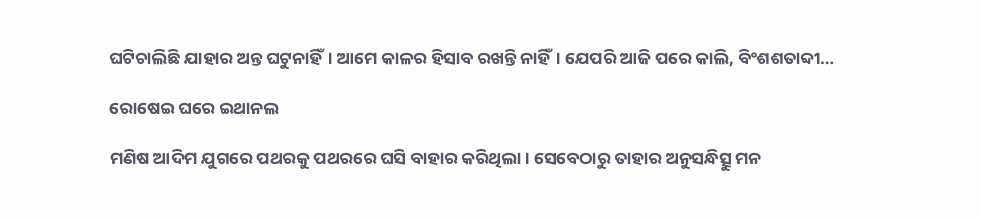ଘଟିଚାଲିଛି ଯାହାର ଅନ୍ତ ଘଟୁନାହିଁ। ଆମେ କାଳର ହିସାବ ରଖନ୍ତି ନାହିଁ। ଯେପରି ଆଜି ପରେ କାଲି, ବିଂଶଶତାବ୍ଦୀ…

ରୋଷେଇ ଘରେ ଇଥାନଲ

ମଣିଷ ଆଦିମ ଯୁଗରେ ପଥରକୁ ପଥରରେ ଘସି ବାହାର କରିଥିଲା। ସେବେଠାରୁ ତାହାର ଅନୁସନ୍ଧିତ୍ସୁ ମନ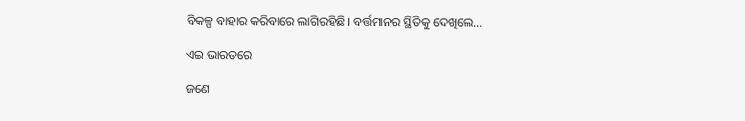ବିକଳ୍ପ ବାହାର କରିବାରେ ଲାଗିରହିଛି। ବର୍ତ୍ତମାନର ସ୍ଥିତିକୁ ଦେଖିଲେ…

ଏଇ ଭାରତରେ

ଜଣେ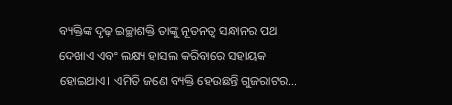ବ୍ୟକ୍ତିଙ୍କ ଦୃଢ଼ ଇଚ୍ଛାଶକ୍ତି ତାଙ୍କୁ ନୂତନତ୍ୱ ସନ୍ଧାନର ପଥ ଦେଖାଏ ଏବଂ ଲକ୍ଷ୍ୟ ହାସଲ କରିବାରେ ସହାୟକ ହୋଇଥାଏ। ଏମିତି ଜଣେ ବ୍ୟକ୍ତି ହେଉଛନ୍ତି ଗୁଜରାଟର…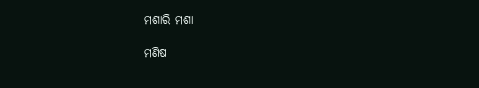ମଶାରି ମଶା

ମଣିଷ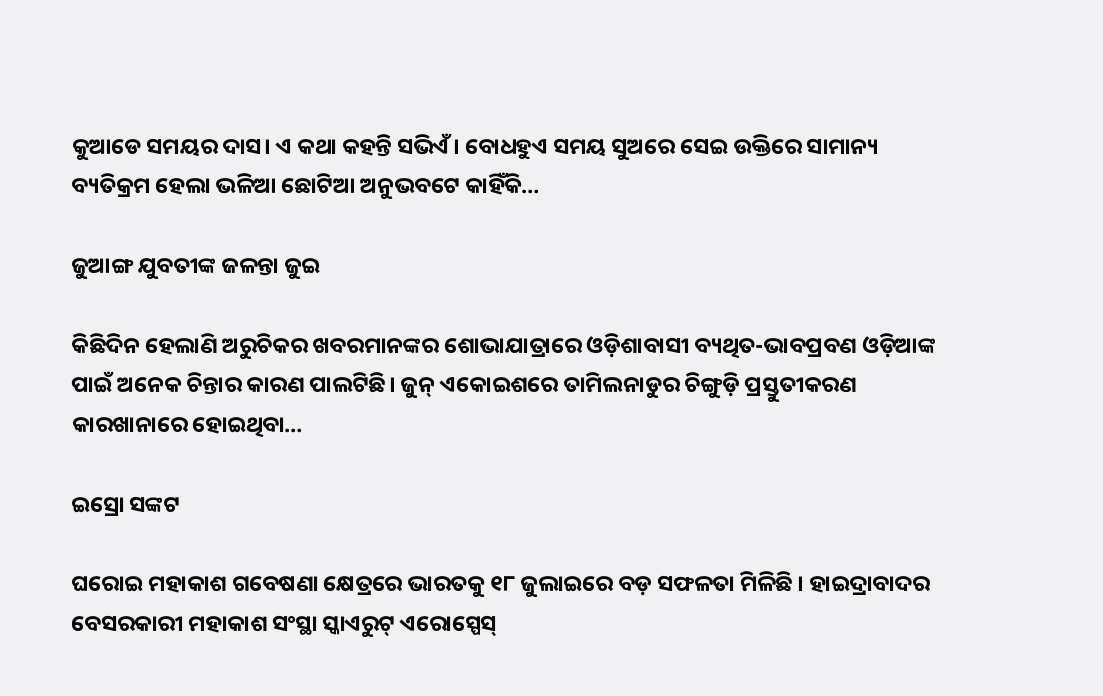କୁଆଡେ ସମୟର ଦାସ। ଏ କଥା କହନ୍ତି ସଭିଏଁ। ବୋଧହୁଏ ସମୟ ସୁଅରେ ସେଇ ଉକ୍ତିରେ ସାମାନ୍ୟ ବ୍ୟତିକ୍ରମ ହେଲା ଭଳିଆ ଛୋଟିଆ ଅନୁଭବଟେ କାହିଁକି…

ଜୁଆଙ୍ଗ ଯୁବତୀଙ୍କ ଜଳନ୍ତା ଜୁଇ

କିଛିଦିନ ହେଲାଣି ଅରୁଚିକର ଖବରମାନଙ୍କର ଶୋଭାଯାତ୍ରାରେ ଓଡ଼ିଶାବାସୀ ବ୍ୟଥିତ-ଭାବପ୍ରବଣ ଓଡ଼ିଆଙ୍କ ପାଇଁ ଅନେକ ଚିନ୍ତାର କାରଣ ପାଲଟିଛି। ଜୁନ୍‌ ଏକୋଇଶରେ ତାମିଲନାଡୁର ଚିଙ୍ଗୁଡ଼ି ପ୍ରସ୍ତୁତୀକରଣ କାରଖାନାରେ ହୋଇଥିବା…

ଇସ୍ରୋ ସଙ୍କଟ

ଘରୋଇ ମହାକାଶ ଗବେଷଣା କ୍ଷେତ୍ରରେ ଭାରତକୁ ୧୮ ଜୁଲାଇରେ ବଡ଼ ସଫଳତା ମିଳିଛି । ହାଇଦ୍ରାବାଦର ବେସରକାରୀ ମହାକାଶ ସଂସ୍ଥା ସ୍କାଏରୁଟ୍‌ ଏରୋସ୍ପେସ୍‌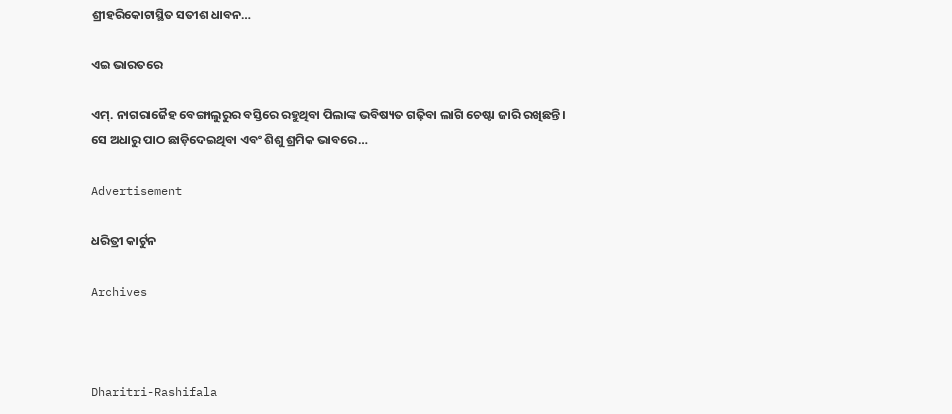ଶ୍ରୀହରିକୋଟାସ୍ଥିତ ସତୀଶ ଧାବନ…

ଏଇ ଭାରତରେ

ଏମ୍‌. ନାଗରାଜୈହ ବେଙ୍ଗାଲୁରୁର ବସ୍ତିରେ ରହୁଥିବା ପିଲାଙ୍କ ଭବିଷ୍ୟତ ଗଢ଼ିବା ଲାଗି ଚେଷ୍ଟା ଜାରି ରଖିଛନ୍ତି। ସେ ଅଧାରୁ ପାଠ ଛାଡ଼ିଦେଇଥିବା ଏବଂ ଶିଶୁ ଶ୍ରମିକ ଭାବରେ…

Advertisement

ଧରିତ୍ରୀ କାର୍ଟୁନ

Archives



Dharitri-Rashifala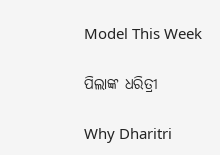Model This Week

ପିଲାଙ୍କ ଧରିତ୍ରୀ

Why Dharitri